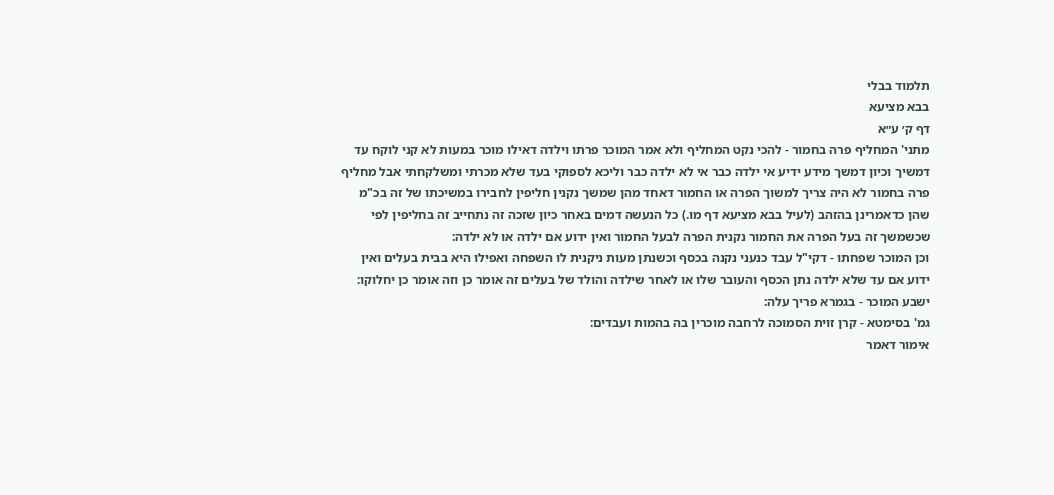תלמוד בבלי
בבא מציעא
דף ק׳ ע״א
מתני' המחליף פרה בחמור - להכי נקט המחליף ולא אמר המוכר פרתו וילדה דאילו מוכר במעות לא קני לוקח עד דמשיך וכיון דמשך מידע ידיע אי ילדה כבר אי לא ילדה כבר וליכא לספוקי בעד שלא מכרתי ומשלקחתי אבל מחליף פרה בחמור לא היה צריך למשוך הפרה או החמור דאחד מהן שמשך נקנין חליפין לחבירו במשיכתו של זה בכ"מ שהן כדאמרינן בהזהב (לעיל בבא מציעא דף מו.) כל הנעשה דמים באחר כיון שזכה זה נתחייב זה בחליפין לפי שכשמשך זה בעל הפרה את החמור נקנית הפרה לבעל החמור ואין ידוע אם ילדה או לא ילדה:
וכן המוכר שפחתו - דקי"ל עבד כנעני נקנה בכסף וכשנתן מעות ניקנית לו השפחה ואפילו היא בבית בעלים ואין ידוע אם עד שלא ילדה נתן הכסף והעובר שלו או לאחר שילדה והולד של בעלים זה אומר כן וזה אומר כן יחלוקו:
ישבע המוכר - בגמרא פריך עלה:
גמ' בסימטא - קרן זוית הסמוכה לרחבה מוכרין בה בהמות ועבדים:
אימור דאמר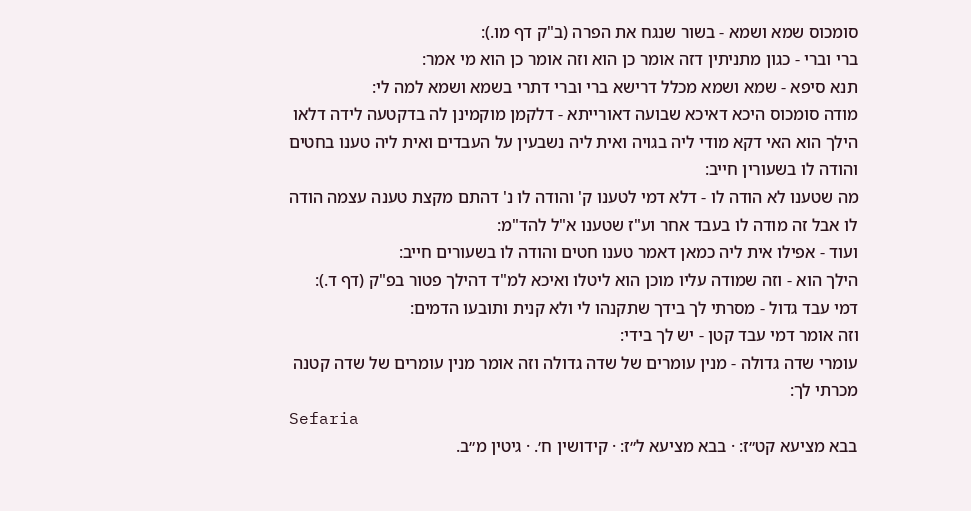סומכוס שמא ושמא - בשור שנגח את הפרה (ב"ק דף מו.):
ברי וברי - כגון מתניתין דזה אומר כן הוא וזה אומר כן הוא מי אמר:
תנא סיפא - שמא ושמא מכלל דרישא ברי וברי דתרי בשמא ושמא למה לי:
מודה סומכוס היכא דאיכא שבועה דאורייתא - דלקמן מוקמינן לה בדקטעה לידה דלאו הילך הוא האי דקא מודי ליה בגויה ואית ליה נשבעין על העבדים ואית ליה טענו בחטים והודה לו בשעורין חייב:
מה שטענו לא הודה לו - דלא דמי לטענו ק' והודה לו נ' דהתם מקצת טענה עצמה הודה לו אבל זה מודה לו בעבד אחר וע"ז שטענו א"ל להד"מ:
ועוד - אפילו אית ליה כמאן דאמר טענו חטים והודה לו בשעורים חייב:
הילך הוא - וזה שמודה עליו מוכן הוא ליטלו ואיכא למ"ד דהילך פטור בפ"ק (דף ד.):
דמי עבד גדול - מסרתי לך בידך שתקנהו לי ולא קנית ותובעו הדמים:
וזה אומר דמי עבד קטן - יש לך בידי:
עומרי שדה גדולה - מנין עומרים של שדה גדולה וזה אומר מנין עומרים של שדה קטנה מכרתי לך:
Sefaria
בבא מציעא קט״ז: · בבא מציעא ל״ז: · קידושין ח׳. · גיטין מ״ב.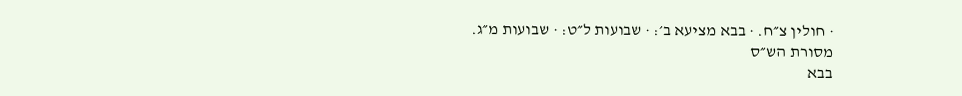· חולין צ״ח. · בבא מציעא ב׳: · שבועות ל״ט: · שבועות מ״ג.
מסורת הש״ס
בבא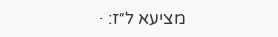מציעא ל״ז: ·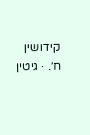קידושין ח׳. · גיטין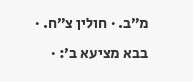מ״ב. · חולין צ״ח. · בבא מציעא ב׳: ·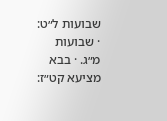שבועות ל״ט: · שבועות מ״ג. · בבא מציעא קט״ז: